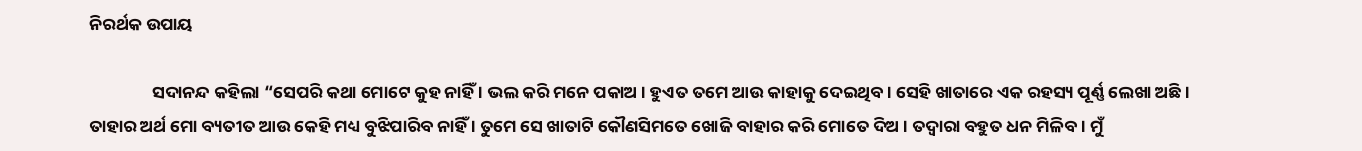ନିରର୍ଥକ ଉପାୟ

                ସଦାନନ୍ଦ କହିଲା “ସେପରି କଥା ମୋଟେ କୁହ ନାହିଁ । ଭଲ କରି ମନେ ପକାଅ । ହୁଏତ ତମେ ଆଉ କାହାକୁ ଦେଇଥିବ । ସେହି ଖାତାରେ ଏକ ରହସ୍ୟ ପୂର୍ଣ୍ଣ ଲେଖା ଅଛି । ତାହାର ଅର୍ଥ ମୋ ବ୍ୟତୀତ ଆଉ କେହି ମଧ୍ୟ ବୁଝିପାରିବ ନାହିଁ । ତୁମେ ସେ ଖାତାଟି କୌଣସିମତେ ଖୋଜି ବାହାର କରି ମୋତେ ଦିଅ । ତଦ୍ୱାରା ବହୁତ ଧନ ମିଳିବ । ମୁଁ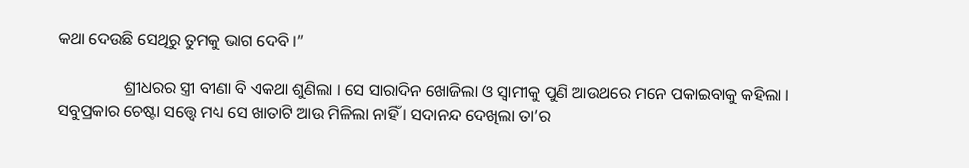କଥା ଦେଉଛି ସେଥିରୁ ତୁମକୁ ଭାଗ ଦେବି ।”

                ଶ୍ରୀଧରର ସ୍ତ୍ରୀ ବୀଣା ବି ଏକଥା ଶୁଣିଲା । ସେ ସାରାଦିନ ଖୋଜିଲା ଓ ସ୍ୱାମୀକୁ ପୁଣି ଆଉଥରେ ମନେ ପକାଇବାକୁ କହିଲା । ସବୁପ୍ରକାର ଚେଷ୍ଟା ସତ୍ତ୍ୱେ ମଧ୍ୟ ସେ ଖାତାଟି ଆଉ ମିଳିଲା ନାହିଁ । ସଦାନନ୍ଦ ଦେଖିଲା ତା’ର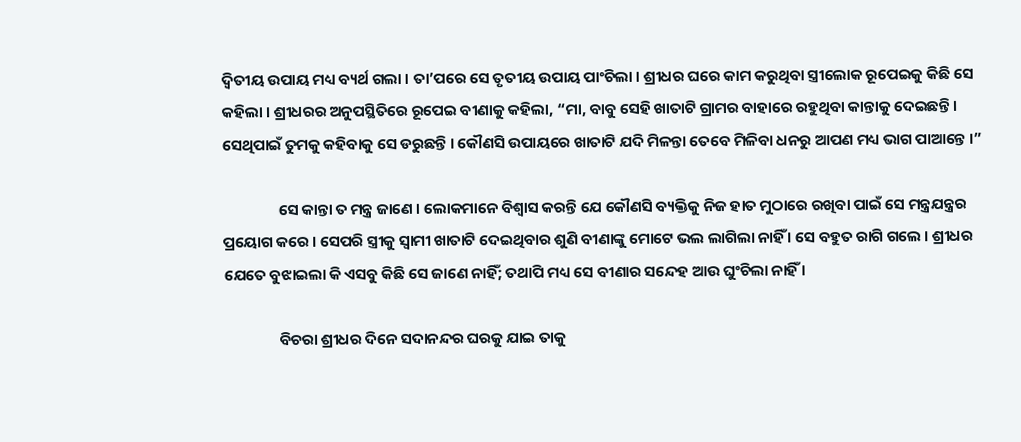ଦ୍ୱିତୀୟ ଉପାୟ ମଧ୍ୟ ବ୍ୟର୍ଥ ଗଲା । ତା’ପରେ ସେ ତୃତୀୟ ଉପାୟ ପାଂଚିଲା । ଶ୍ରୀଧର ଘରେ କାମ କରୁଥିବା ସ୍ତ୍ରୀଲୋକ ରୂପେଇକୁ କିଛି ସେ କହିଲା । ଶ୍ରୀଧରର ଅନୁପସ୍ଥିତିରେ ରୂପେଇ ବୀଣାକୁ କହିଲା, “ମା, ବାବୁ ସେହି ଖାତାଟି ଗ୍ରାମର ବାହାରେ ରହୁଥିବା କାନ୍ତାକୁ ଦେଇଛନ୍ତି । ସେଥିପାଇଁ ତୁମକୁ କହିବାକୁ ସେ ଡରୁଛନ୍ତି । କୌଣସି ଉପାୟରେ ଖାତାଟି ଯଦି ମିଳନ୍ତା ତେବେ ମିଳିବା ଧନରୁ ଆପଣ ମଧ୍ୟ ଭାଗ ପାଆନ୍ତେ ।”

                ସେ କାନ୍ତା ତ ମନ୍ତ୍ର ଜାଣେ । ଲୋକମାନେ ବିଶ୍ୱାସ କରନ୍ତି ଯେ କୌଣସି ବ୍ୟକ୍ତିକୁ ନିଜ ହାତ ମୁଠାରେ ରଖିବା ପାଇଁ ସେ ମନ୍ତ୍ରଯନ୍ତ୍ରର ପ୍ରୟୋଗ କରେ । ସେପରି ସ୍ତ୍ରୀକୁ ସ୍ୱାମୀ ଖାତାଟି ଦେଇଥିବାର ଶୁଣି ବୀଣାଙ୍କୁ ମୋଟେ ଭଲ ଲାଗିଲା ନାହିଁ । ସେ ବହୁତ ରାଗି ଗଲେ । ଶ୍ରୀଧର ଯେତେ ବୁଝାଇଲା କି ଏସବୁ କିଛି ସେ ଜାଣେ ନାହିଁ; ତଥାପି ମଧ୍ୟ ସେ ବୀଣାର ସନ୍ଦେହ ଆଉ ଘୁଂଚିଲା ନାହିଁ ।

                ବିଚରା ଶ୍ରୀଧର ଦିନେ ସଦାନନ୍ଦର ଘରକୁ ଯାଇ ତାକୁ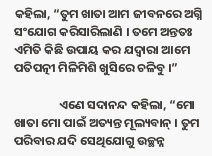କହିଲା, “ତୁମ ଖାତା ଆମ ଜୀବନରେ ଅଗ୍ନି ସଂଯୋଗ କରିସାରିଲାଣି । ତମେ ଅନ୍ତତଃ ଏମିତି କିଛି ଉପାୟ କର ଯଦ୍ୱାରା ଆମେ ପତିପତ୍ନୀ ମିଳିମିଶି ଖୁସିରେ ଚଳିବୁ ।”

                ଏଣେ ସଦାନନ୍ଦ କହିଲା, “ମୋ ଖାତା ମୋ ପାଇଁ ଅତ୍ୟନ୍ତ ମୂଲ୍ୟବାନ୍ । ତୁମ ପରିବାର ଯଦି ସେଥିଯୋଗୁ ଉଚ୍ଛନ୍ନ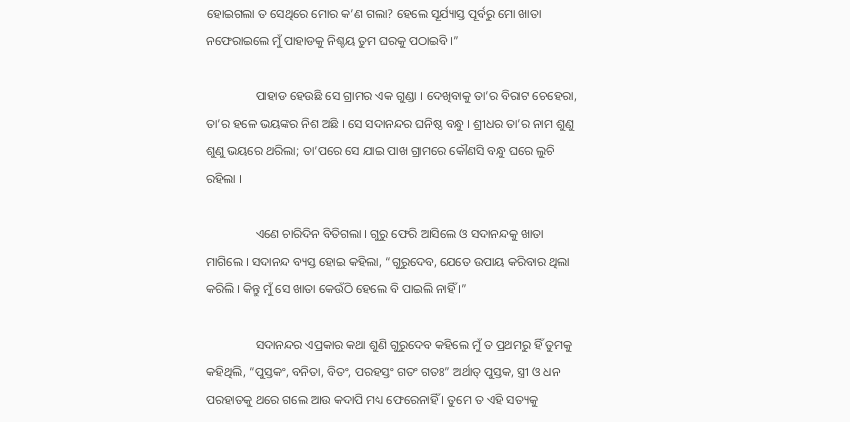ହୋଇଗଲା ତ ସେଥିରେ ମୋର କ’ଣ ଗଲା? ହେଲେ ସୂର୍ଯ୍ୟାସ୍ତ ପୂର୍ବରୁ ମୋ ଖାତା ନଫେରାଇଲେ ମୁଁ ପାହାଡକୁ ନିଶ୍ଚୟ ତୁମ ଘରକୁ ପଠାଇବି ।”

                ପାହାଡ ହେଉଛି ସେ ଗ୍ରାମର ଏକ ଗୁଣ୍ଡା । ଦେଖିବାକୁ ତା’ର ବିରାଟ ଚେହେରା, ତା’ର ହଳେ ଭୟଙ୍କର ନିଶ ଅଛି । ସେ ସଦାନନ୍ଦର ଘନିଷ୍ଠ ବନ୍ଧୁ । ଶ୍ରୀଧର ତା’ର ନାମ ଶୁଣୁ ଶୁଣୁ ଭୟରେ ଥରିଲା; ତା’ପରେ ସେ ଯାଇ ପାଖ ଗ୍ରାମରେ କୌଣସି ବନ୍ଧୁ ଘରେ ଲୁଚି ରହିଲା ।

                ଏଣେ ଚାରିଦିନ ବିତିଗଲା । ଗୁରୁ ଫେରି ଆସିଲେ ଓ ସଦାନନ୍ଦକୁ ଖାତା ମାଗିଲେ । ସଦାନନ୍ଦ ବ୍ୟସ୍ତ ହୋଇ କହିଲା, “ଗୁରୁଦେବ, ଯେତେ ଉପାୟ କରିବାର ଥିଲା କରିଲି । କିନ୍ତୁ ମୁଁ ସେ ଖାତା କେଉଁଠି ହେଲେ ବି ପାଇଲି ନାହିଁ ।”

                ସଦାନନ୍ଦର ଏପ୍ରକାର କଥା ଶୁଣି ଗୁରୁଦେବ କହିଲେ ମୁଁ ତ ପ୍ରଥମରୁ ହିଁ ତୁମକୁ କହିଥିଲି, “ପୁସ୍ତକଂ, ବନିତା, ବିତଂ, ପରହସ୍ତଂ ଗତଂ ଗତଃ” ଅର୍ଥାତ୍ ପୁସ୍ତକ, ସ୍ତ୍ରୀ ଓ ଧନ ପରହାତକୁ ଥରେ ଗଲେ ଆଉ କଦାପି ମଧ୍ୟ ଫେରେନାହିଁ । ତୁମେ ତ ଏହି ସତ୍ୟକୁ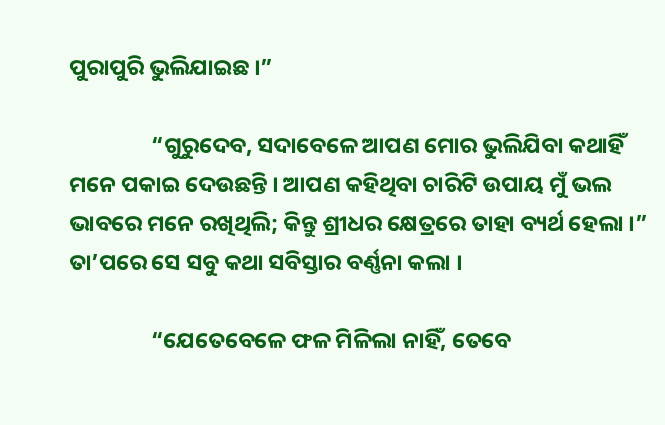ପୁରାପୁରି ଭୁଲିଯାଇଛ ।”

                “ଗୁରୁଦେବ, ସଦାବେଳେ ଆପଣ ମୋର ଭୁଲିଯିବା କଥାହିଁ ମନେ ପକାଇ ଦେଉଛନ୍ତି । ଆପଣ କହିଥିବା ଚାରିଟି ଉପାୟ ମୁଁ ଭଲ ଭାବରେ ମନେ ରଖିଥିଲି; କିନ୍ତୁ ଶ୍ରୀଧର କ୍ଷେତ୍ରରେ ତାହା ବ୍ୟର୍ଥ ହେଲା ।” ତା’ପରେ ସେ ସବୁ କଥା ସବିସ୍ତାର ବର୍ଣ୍ଣନା କଲା ।

                “ଯେତେବେଳେ ଫଳ ମିଳିଲା ନାହିଁ, ତେବେ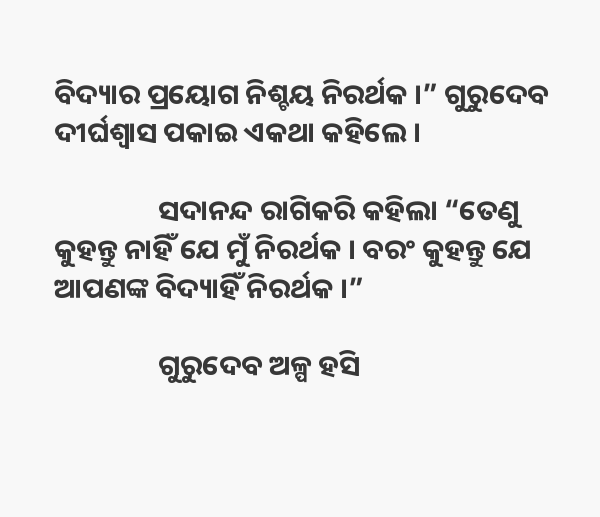ବିଦ୍ୟାର ପ୍ରୟୋଗ ନିଶ୍ଚୟ ନିରର୍ଥକ ।” ଗୁରୁଦେବ ଦୀର୍ଘଶ୍ୱାସ ପକାଇ ଏକଥା କହିଲେ ।

                ସଦାନନ୍ଦ ରାଗିକରି କହିଲା “ତେଣୁ କୁହନ୍ତୁ ନାହିଁ ଯେ ମୁଁ ନିରର୍ଥକ । ବରଂ କୁହନ୍ତୁ ଯେ ଆପଣଙ୍କ ବିଦ୍ୟାହିଁ ନିରର୍ଥକ ।”

                ଗୁରୁଦେବ ଅଳ୍ପ ହସି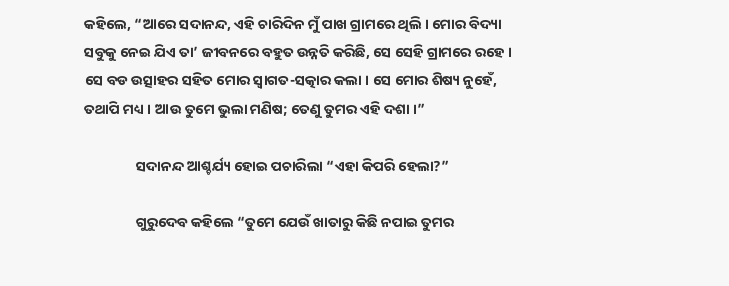କହିଲେ, “ଆରେ ସଦାନନ୍ଦ, ଏହି ଚାରିଦିନ ମୁଁ ପାଖ ଗ୍ରାମରେ ଥିଲି । ମୋର ବିଦ୍ୟା ସବୁକୁ ନେଇ ଯିଏ ତା’ ଜୀବନରେ ବହୁତ ଉନ୍ନତି କରିଛି, ସେ ସେହି ଗ୍ରାମରେ ରହେ । ସେ ବଡ ଉତ୍ସାହର ସହିତ ମୋର ସ୍ୱାଗତ-ସତ୍କାର କଲା । ସେ ମୋର ଶିଷ୍ୟ ନୁହେଁ, ତଥାପି ମଧ୍ୟ । ଆଉ ତୁମେ ଭୁଲା ମଣିଷ; ତେଣୁ ତୁମର ଏହି ଦଶା ।”

                ସଦାନନ୍ଦ ଆଶ୍ଚର୍ଯ୍ୟ ହୋଇ ପଚାରିଲା “ଏହା କିପରି ହେଲା?”

                ଗୁରୁଦେବ କହିଲେ “ତୁମେ ଯେଉଁ ଖାତାରୁ କିଛି ନପାଇ ତୁମର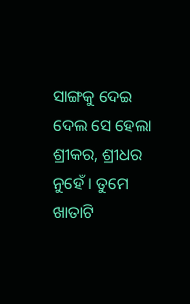ସାଙ୍ଗକୁ ଦେଇ ଦେଲ ସେ ହେଲା ଶ୍ରୀକର, ଶ୍ରୀଧର ନୁହେଁ । ତୁମେ ଖାତାଟି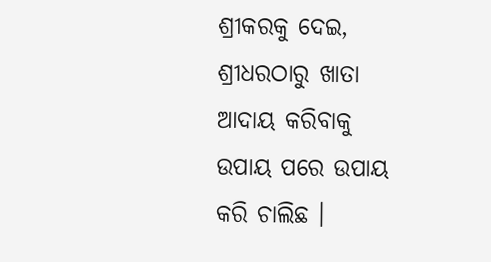ଶ୍ରୀକରକୁ ଦେଇ, ଶ୍ରୀଧରଠାରୁ ଖାତା ଆଦାୟ କରିବାକୁ ଉପାୟ ପରେ ଉପାୟ କରି ଚାଲିଛ ।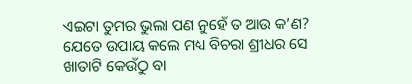ଏଇଟା ତୁମର ଭୁଲା ପଣ ନୁହେଁ ତ ଆଉ କ’ଣ? ଯେତେ ଉପାୟ କଲେ ମଧ୍ୟ ବିଚରା ଶ୍ରୀଧର ସେ ଖାତାଟି କେଉଁଠୁ ବା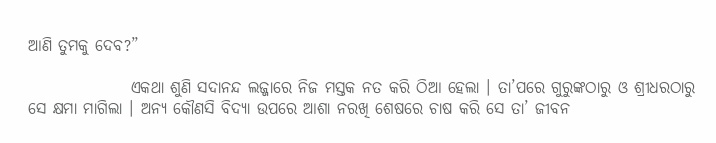ଆଣି ତୁମକୁ ଦେବ?”

                ଏକଥା ଶୁଣି ସଦାନନ୍ଦ ଲଜ୍ଜାରେ ନିଜ ମସ୍ତକ ନତ କରି ଠିଆ ହେଲା । ତା’ପରେ ଗୁରୁଙ୍କଠାରୁ ଓ ଶ୍ରୀଧରଠାରୁ ସେ କ୍ଷମା ମାଗିଲା । ଅନ୍ୟ କୌଣସି ବିଦ୍ୟା ଉପରେ ଆଶା ନରଖି ଶେଷରେ ଚାଷ କରି ସେ ତା’ ଜୀବନ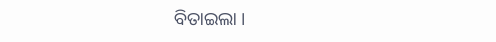ବିତାଇଲା ।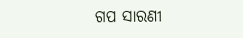ଗପ ସାରଣୀ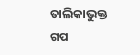ତାଲିକାଭୁକ୍ତ ଗପ